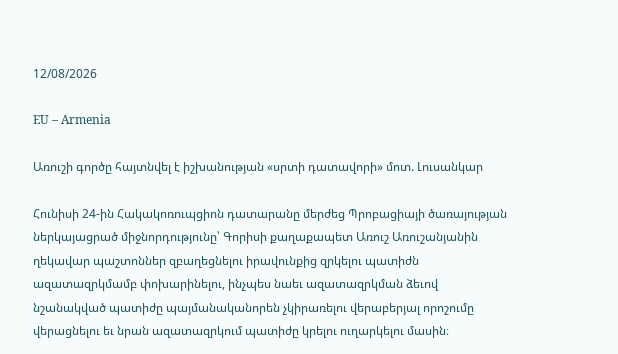12/08/2026

EU – Armenia

Առուշի գործը հայտնվել է իշխանության «սրտի դատավորի» մոտ. Լուսանկար

Հունիսի 24-ին Հակակոռուպցիոն դատարանը մերժեց Պրոբացիայի ծառայության ներկայացրած միջնորդությունը՝ Գորիսի քաղաքապետ Առուշ Առուշանյանին ղեկավար պաշտոններ զբաղեցնելու իրավունքից զրկելու պատիժն ազատազրկմամբ փոխարինելու, ինչպես նաեւ ազատազրկման ձեւով նշանակված պատիժը պայմանականորեն չկիրառելու վերաբերյալ որոշումը վերացնելու եւ նրան ազատազրկում պատիժը կրելու ուղարկելու մասին։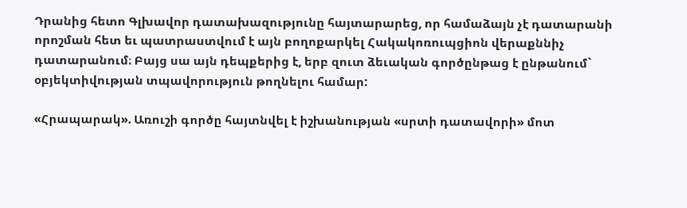Դրանից հետո Գլխավոր դատախազությունը հայտարարեց, որ համաձայն չէ դատարանի որոշման հետ եւ պատրաստվում է այն բողոքարկել Հակակոռուպցիոն վերաքննիչ դատարանում։ Բայց սա այն դեպքերից է, երբ զուտ ձեւական գործընթաց է ընթանում` օբյեկտիվության տպավորություն թողնելու համար:

«Հրապարակ». Առուշի գործը հայտնվել է իշխանության «սրտի դատավորի» մոտ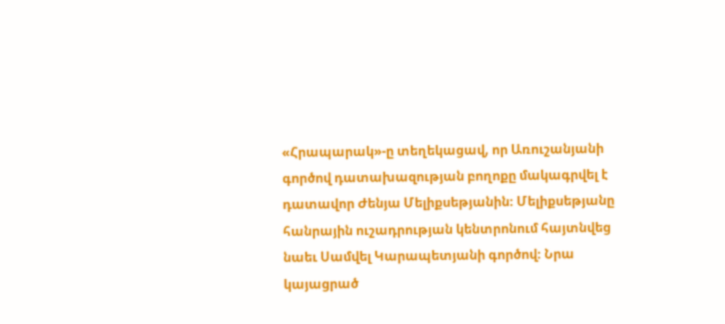«Հրապարակ»-ը տեղեկացավ, որ Առուշանյանի գործով դատախազության բողոքը մակագրվել է դատավոր Ժենյա Մելիքսեթյանին։ Մելիքսեթյանը հանրային ուշադրության կենտրոնում հայտնվեց նաեւ Սամվել Կարապետյանի գործով։ Նրա կայացրած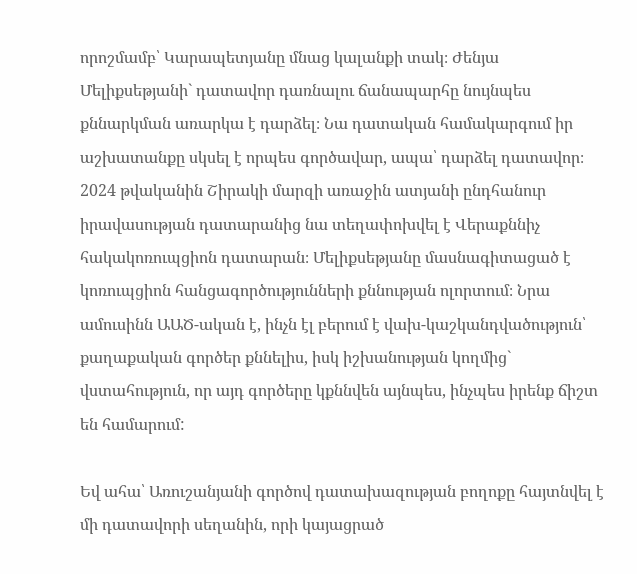որոշմամբ՝ Կարապետյանը մնաց կալանքի տակ։ Ժենյա Մելիքսեթյանի` դատավոր դառնալու ճանապարհը նույնպես քննարկման առարկա է դարձել։ Նա դատական համակարգում իր աշխատանքը սկսել է որպես գործավար, ապա՝ դարձել դատավոր։ 2024 թվականին Շիրակի մարզի առաջին ատյանի ընդհանուր իրավասության դատարանից նա տեղափոխվել է Վերաքննիչ հակակոռուպցիոն դատարան։ Մելիքսեթյանը մասնագիտացած է կոռուպցիոն հանցագործությունների քննության ոլորտում։ Նրա ամուսինն ԱԱԾ-ական է, ինչն էլ բերում է վախ-կաշկանդվածություն՝ քաղաքական գործեր քննելիս, իսկ իշխանության կողմից` վստահություն, որ այդ գործերը կքննվեն այնպես, ինչպես իրենք ճիշտ են համարում:

Եվ ահա՝ Առուշանյանի գործով դատախազության բողոքը հայտնվել է մի դատավորի սեղանին, որի կայացրած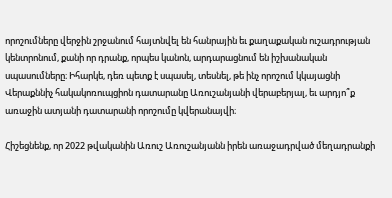որոշումները վերջին շրջանում հայտնվել են հանրային եւ քաղաքական ուշադրության կենտրոնում, քանի որ դրանք, որպես կանոն, արդարացնում են իշխանական սպասումները։ Իհարկե, դեռ պետք է սպասել, տեսնել, թե ինչ որոշում կկայացնի Վերաքննիչ հակակոռուպցիոն դատարանը Առուշանյանի վերաբերյալ, եւ արդյո՞ք առաջին ատյանի դատարանի որոշումը կվերանայվի։

Հիշեցնենք, որ 2022 թվականին Առուշ Առուշանյանն իրեն առաջադրված մեղադրանքի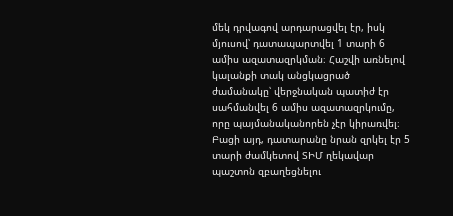մեկ դրվագով արդարացվել էր, իսկ մյուսով՝ դատապարտվել 1 տարի 6 ամիս ազատազրկման։ Հաշվի առնելով կալանքի տակ անցկացրած ժամանակը՝ վերջնական պատիժ էր սահմանվել 6 ամիս ազատազրկումը, որը պայմանականորեն չէր կիրառվել։ Բացի այդ, դատարանը նրան զրկել էր 5 տարի ժամկետով ՏԻՄ ղեկավար պաշտոն զբաղեցնելու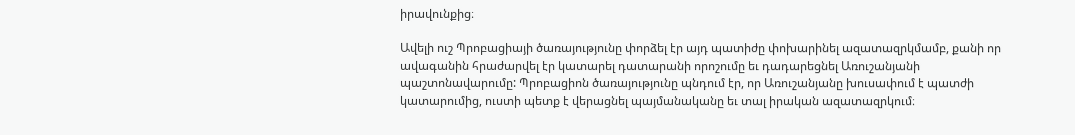իրավունքից։

Ավելի ուշ Պրոբացիայի ծառայությունը փորձել էր այդ պատիժը փոխարինել ազատազրկմամբ, քանի որ ավագանին հրաժարվել էր կատարել դատարանի որոշումը եւ դադարեցնել Առուշանյանի պաշտոնավարումը: Պրոբացիոն ծառայությունը պնդում էր, որ Առուշանյանը խուսափում է պատժի կատարումից, ուստի պետք է վերացնել պայմանականը եւ տալ իրական ազատազրկում։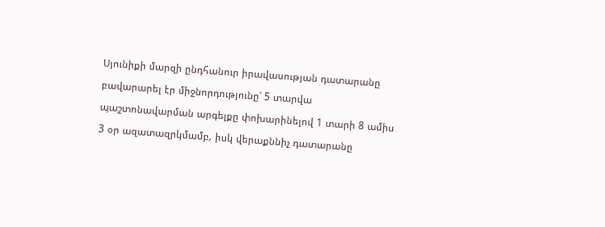Սյունիքի մարզի ընդհանուր իրավասության դատարանը բավարարել էր միջնորդությունը՝ 5 տարվա պաշտոնավարման արգելքը փոխարինելով 1 տարի 8 ամիս 3 օր ազատազրկմամբ, իսկ վերաքննիչ դատարանը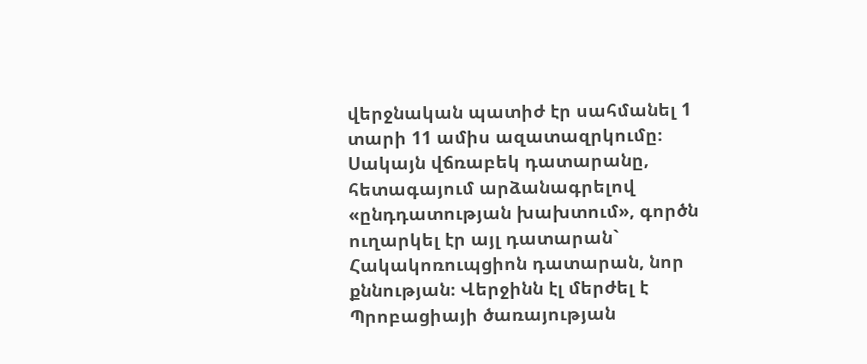վերջնական պատիժ էր սահմանել 1 տարի 11 ամիս ազատազրկումը։ Սակայն վճռաբեկ դատարանը, հետագայում արձանագրելով «ընդդատության խախտում», գործն ուղարկել էր այլ դատարան` Հակակոռուպցիոն դատարան, նոր քննության։ Վերջինն էլ մերժել է Պրոբացիայի ծառայության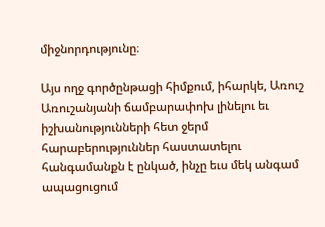միջնորդությունը։

Այս ողջ գործընթացի հիմքում, իհարկե, Առուշ Առուշանյանի ճամբարափոխ լինելու եւ իշխանությունների հետ ջերմ հարաբերություններ հաստատելու հանգամանքն է ընկած, ինչը եւս մեկ անգամ ապացուցում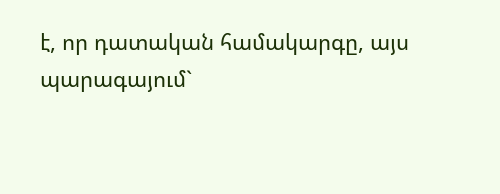է, որ դատական համակարգը, այս պարագայում`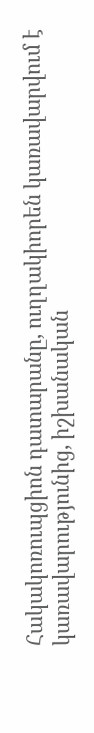Հակակոռուպցիոն դատարանը, ուղղակիորեն կառավարվում է կառավարությունից, իշխանական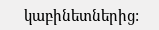կաբինետներից: